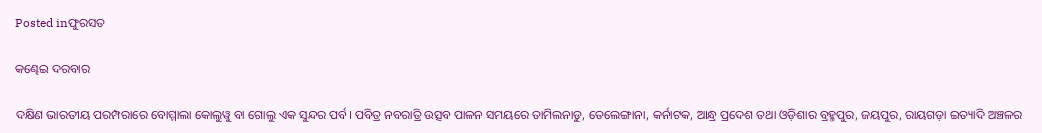Posted inଫୁରସତ

କଣ୍ଢେଇ ଦରବାର

ଦକ୍ଷିଣ ଭାରତୀୟ ପରମ୍ପରାରେ ବୋମ୍ମାଲା କୋଲୁୱୁ ବା ଗୋଲୁ ଏକ ସୁନ୍ଦର ପର୍ବ। ପବିତ୍ର ନବରାତ୍ରି ଉତ୍ସବ ପାଳନ ସମୟରେ ତାମିଲନାଡୁ, ତେଲେଙ୍ଗାନା, କର୍ନାଟକ, ଆନ୍ଧ୍ର ପ୍ରଦେଶ ତଥା ଓଡ଼ିଶାର ବ୍ରହ୍ମପୁର, ଜୟପୁର, ରାୟଗଡ଼ା ଇତ୍ୟାଦି ଅଞ୍ଚଳର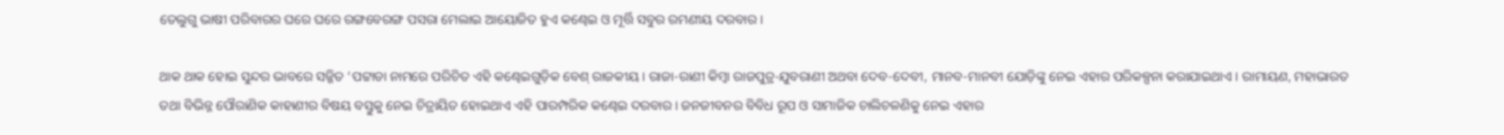ତେଲୁଗୁ ଭାଷୀ ପରିବାରର ଘରେ ଘରେ ରଙ୍ଗବେରଙ୍ଗ ପସରା ମେଲାଇ ଆୟୋଜିତ ହୁଏ କଣ୍ଢେଇ ଓ ମୂର୍ତ୍ତି ସବୁର ରମଣୀୟ ଦରବାର।

ଥାକ ଥାକ ହୋଇ ସୁନ୍ଦର ଭାବରେ ସଜ୍ଜିତ ‘ପଟ୍ଟାଡା ନାମରେ ପରିଚିତ ଏହି କଣ୍ଢେଇଗୁଡ଼ିକ ବେଶ୍‌ ରାଜକୀୟ। ରାଜା-ରାଣୀ କିମ୍ବା ରାଜପୁତ୍ର-ଯୁବରାଣୀ ଅଥବା ଦେବ-ଦେବୀ, ମାନବ-ମାନବୀ ଯୋଡ଼ିଙ୍କୁ ନେଇ ଏହାର ପରିକଳ୍ପନା କରାଯାଇଥାଏ। ରାମାୟଣ, ମହାଭାରତ ତଥା ବିଭିନ୍ନ ପୌରାଣିକ କାହାଣୀର ବିଷୟ ବସ୍ତୁକୁ ନେଇ ଚିତ୍ରାୟିତ ହୋଇଥାଏ ଏହି ପାରମ୍ପରିକ କଣ୍ଢେଇ ଦରବାର। ଜନଜୀବନର ବିବିଧ ରୂପ ଓ ସାମାଜିକ ଚାଲିଚଳଣିକୁ ନେଇ ଏହାର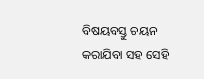ବିଷୟବସ୍ତୁ ଚୟନ କରାଯିବା ସହ ସେହି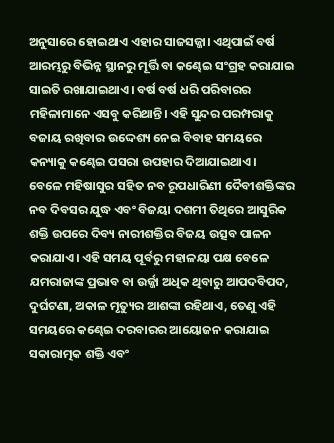ଅନୁସାରେ ହୋଇଥାଏ ଏହାର ସାଜସଜ୍ଜା। ଏଥିପାଇଁ ବର୍ଷ ଆରମ୍ଭରୁ ବିଭିନ୍ନ ସ୍ଥାନରୁ ମୂର୍ତ୍ତି ବା କଣ୍ଢେଇ ସଂଗ୍ରହ କରାଯାଇ ସାଇତି ରଖାଯାଇଥାଏ। ବର୍ଷ ବର୍ଷ ଧରି ପରିବାରର ମହିଳାମାନେ ଏସବୁ କରିଥାନ୍ତି। ଏହି ସୁନ୍ଦର ପରମ୍ପରାକୁ ବଜାୟ ରଖିବାର ଉଦ୍ଦେଶ୍ୟ ନେଇ ବିବାହ ସମୟରେ କନ୍ୟାକୁ କଣ୍ଢେଇ ପସରା ଉପହାର ଦିଆଯାଇଥାଏ।
ବେଳେ ମହିଷାସୁର ସହିତ ନବ ରୂପଧାରିଣୀ ଦୈବୀଶକ୍ତିଙ୍କର ନବ ଦିବସର ଯୁଦ୍ଧ ଏବଂ ବିଜୟା ଦଶମୀ ତିଥିରେ ଆସୁରିକ ଶକ୍ତି ଉପରେ ଦିବ୍ୟ ନାରୀଶକ୍ତିର ବିଜୟ ଉତ୍ସବ ପାଳନ କରାଯାଏ। ଏହି ସମୟ ପୂର୍ବରୁ ମହାଳୟା ପକ୍ଷ ବେଳେ ଯମରାଜାଙ୍କ ପ୍ରଭାବ ବା ଉର୍ଜ୍ଜା ଅଧିକ ଥିବାରୁ ଆପଦବିପଦ, ଦୁର୍ଘଟଣା, ଅକାଳ ମୃତ୍ୟୁର ଆଶଙ୍କା ରହିଥାଏ, ତେଣୁ ଏହି ସମୟରେ କଣ୍ଢେଇ ଦରବାରର ଆୟୋଜନ କରାଯାଇ ସକାରାତ୍ମକ ଶକ୍ତି ଏବଂ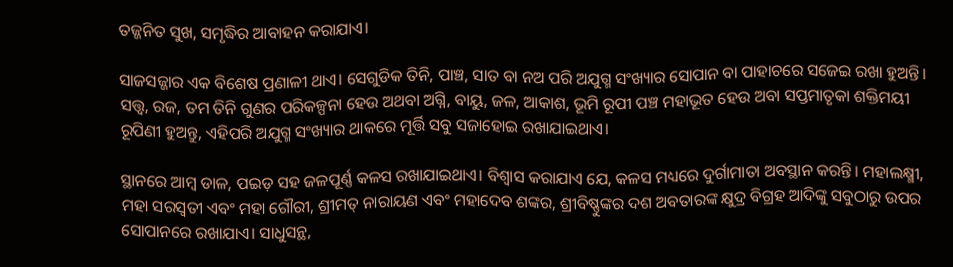ତଜ୍ଜନିତ ସୁଖ, ସମୃଦ୍ଧିର ଆବାହନ କରାଯାଏ।

ସାଜସଜ୍ଜାର ଏକ ବିଶେଷ ପ୍ରଣାଳୀ ଥାଏ। ସେଗୁଡିକ ତିନି, ପାଞ୍ଚ, ସାତ ବା ନଅ ପରି ଅଯୁଗ୍ମ ସଂଖ୍ୟାର ସୋପାନ ବା ପାହାଚରେ ସଜେଇ ରଖା ହୁଅନ୍ତି। ସତ୍ତ୍ୱ, ରଜ, ତମ ତିନି ଗୁଣର ପରିକଳ୍ପନା ହେଉ ଅଥବା ଅଗ୍ନି, ବାୟୁ, ଜଳ, ଆକାଶ, ଭୂମି ରୂପୀ ପଞ୍ଚ ମହାଭୂତ ହେଉ ଅବା ସପ୍ତମାତୃକା ଶକ୍ତିମୟୀ ରୂପିଣୀ ହୁଅନ୍ତୁ, ଏହିପରି ଅଯୁଗ୍ମ ସଂଖ୍ୟାର ଥାକରେ ମୂର୍ତ୍ତି ସବୁ ସଜାହୋଇ ରଖାଯାଇଥାଏ।

ସ୍ଥାନରେ ଆମ୍ବ ଡାଳ, ପଇଡ଼ ସହ ଜଳପୂର୍ଣ୍ଣ କଳସ ରଖାଯାଇଥାଏ। ବିଶ୍ୱାସ କରାଯାଏ ଯେ, କଳସ ମଧ୍ୟରେ ଦୁର୍ଗାମାତା ଅବସ୍ଥାନ କରନ୍ତି। ମହାଲକ୍ଷ୍ମୀ, ମହା ସରସ୍ବତୀ ଏବଂ ମହା ଗୌରୀ, ଶ୍ରୀମତ୍‌ ନାରାୟଣ ଏବଂ ମହାଦେବ ଶଙ୍କର, ଶ୍ରୀବିଷ୍ଣୁଙ୍କର ଦଶ ଅବତାରଙ୍କ କ୍ଷୁଦ୍ର ବିଗ୍ରହ ଆଦିଙ୍କୁ ସବୁଠାରୁ ଉପର ସୋପାନରେ ରଖାଯାଏ। ସାଧୁସନ୍ଥ,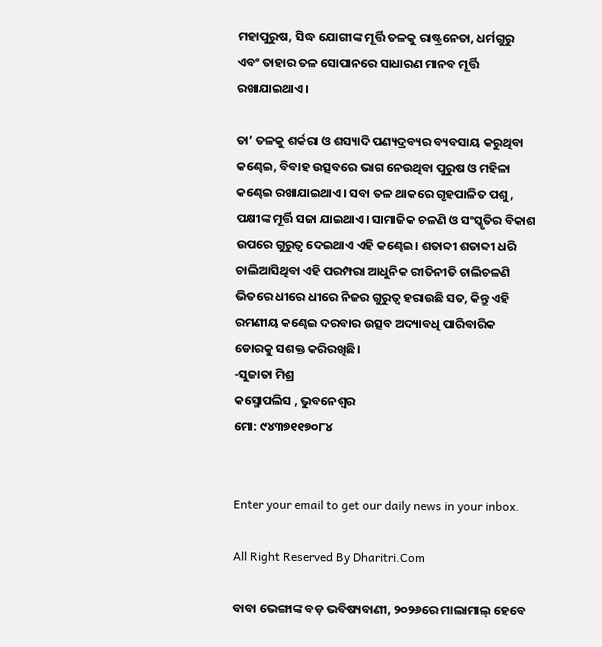ମହାପୁରୁଷ, ସିଦ୍ଧ ଯୋଗୀଙ୍କ ମୂର୍ତ୍ତି ତଳକୁ ରାଷ୍ଟ୍ରନେତା, ଧର୍ମଗୁରୁ ଏବଂ ତାହାର ତଳ ସୋପାନରେ ସାଧାରଣ ମାନବ ମୂର୍ତ୍ତି ରଖାଯାଇଥାଏ।

ତା’ ତଳକୁ ଶର୍କରା ଓ ଶସ୍ୟାଦି ପଣ୍ୟଦ୍ରବ୍ୟର ବ୍ୟବସାୟ କରୁଥିବା କଣ୍ଢେଇ, ବିବାହ ଉତ୍ସବରେ ଭାଗ ନେଉଥିବା ପୁରୁଷ ଓ ମହିଳା କଣ୍ଢେଇ ରଖାଯାଇଥାଏ। ସବା ତଳ ଥାକରେ ଗୃହପାଳିତ ପଶୁ, ପକ୍ଷୀଙ୍କ ମୂର୍ତ୍ତି ସଜା ଯାଇଥାଏ। ସାମାଜିକ ଚଳଣି ଓ ସଂସ୍କୃତିର ବିକାଶ ଉପରେ ଗୁରୁତ୍ୱ ଦେଇଥାଏ ଏହି କଣ୍ଢେଇ। ଶତାବ୍ଦୀ ଶତାବ୍ଦୀ ଧରି ଚାଲିଆସିଥିବା ଏହି ପରମ୍ପରା ଆଧୁନିକ ରୀତିନୀତି ଚାଲିଚଳଣି ଭିତରେ ଧୀରେ ଧୀରେ ନିଜର ଗୁରୁତ୍ୱ ହରାଉଛି ସତ, କିନ୍ତୁ ଏହି ରମଣୀୟ କଣ୍ଢେଇ ଦରବାର ଉତ୍ସବ ଅଦ୍ୟାବଧି ପାରିବାରିକ ଡୋରକୁ ସଶକ୍ତ କରିରଖିଛି।
-ସୁଜାତା ମିଶ୍ର
କସ୍ମୋପଲିସ , ଭୁବନେଶ୍ୱର
ମୋ: ୯୪୩୭୧୧୭୦୮୪


Enter your email to get our daily news in your inbox.

All Right Reserved By Dharitri.Com

ବାବା ଭେଙ୍ଗାଙ୍କ ବଡ଼ ଭବିଷ୍ୟବାଣୀ, ୨୦୨୬ରେ ମାଲାମାଲ୍‌ ହେବେ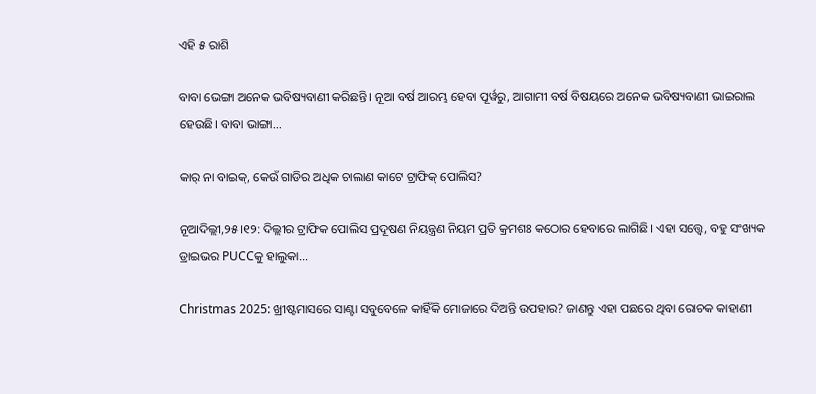ଏହି ୫ ରାଶି

ବାବା ଭେଙ୍ଗା ଅନେକ ଭବିଷ୍ୟବାଣୀ କରିଛନ୍ତି। ନୂଆ ବର୍ଷ ଆରମ୍ଭ ହେବା ପୂର୍ୱରୁ, ଆଗାମୀ ବର୍ଷ ବିଷୟରେ ଅନେକ ଭବିଷ୍ୟବାଣୀ ଭାଇରାଲ ହେଉଛି। ବାବା ଭାଙ୍ଗା...

କାର୍‌ ନା ବାଇକ୍‌, କେଉଁ ଗାଡିର ଅଧିକ ଚାଲାଣ କାଟେ ଟ୍ରାଫିକ୍‌ ପୋଲିସ?

ନୂଆଦିଲ୍ଲୀ,୨୫।୧୨: ଦିଲ୍ଲୀର ଟ୍ରାଫିକ ପୋଲିସ ପ୍ରଦୂଷଣ ନିୟନ୍ତ୍ରଣ ନିୟମ ପ୍ରତି କ୍ରମଶଃ କଠୋର ହେବାରେ ଲାଗିଛି। ଏହା ସତ୍ତ୍ୱେ, ବହୁ ସଂଖ୍ୟକ ଡ୍ରାଇଭର PUCCକୁ ହାଲୁକା...

Christmas 2025: ଖ୍ରୀଷ୍ଟମାସରେ ସାଣ୍ଟା ସବୁବେଳେ କାହିଁକି ମୋଜାରେ ଦିଅନ୍ତି ଉପହାର? ଜାଣନ୍ତୁ ଏହା ପଛରେ ଥିବା ରୋଚକ କାହାଣୀ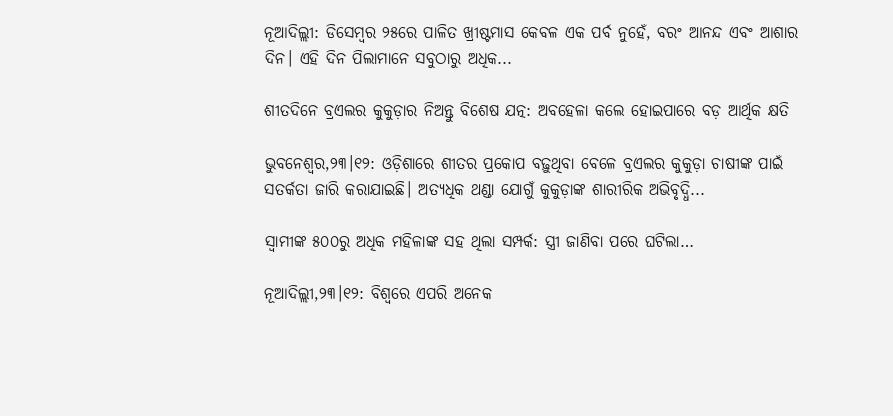ନୂଆଦିଲ୍ଲୀ: ଡିସେମ୍ବର ୨୫ରେ ପାଳିତ ଖ୍ରୀଷ୍ଟମାସ କେବଳ ଏକ ପର୍ବ ନୁହେଁ, ବରଂ ଆନନ୍ଦ ଏବଂ ଆଶାର ଦିନ। ଏହି ଦିନ ପିଲାମାନେ ସବୁଠାରୁ ଅଧିକ...

ଶୀତଦିନେ ବ୍ରଏଲର କୁକୁଡ଼ାର ନିଅନ୍ତୁ ବିଶେଷ ଯତ୍ନ: ଅବହେଳା କଲେ ହୋଇପାରେ ବଡ଼ ଆର୍ଥିକ କ୍ଷତି

ଭୁବନେଶ୍ୱର,୨୩।୧୨: ଓଡ଼ିଶାରେ ଶୀତର ପ୍ରକୋପ ବଢ଼ୁଥିବା ବେଳେ ବ୍ରଏଲର କୁକୁଡ଼ା ଚାଷୀଙ୍କ ପାଇଁ ସତର୍କତା ଜାରି କରାଯାଇଛି। ଅତ୍ୟଧିକ ଥଣ୍ଡା ଯୋଗୁଁ କୁକୁଡ଼ାଙ୍କ ଶାରୀରିକ ଅଭିବୃଦ୍ଧି...

ସ୍ବାମୀଙ୍କ ୫୦୦ରୁ ଅଧିକ ମହିଳାଙ୍କ ସହ ଥିଲା ସମ୍ପର୍କ: ସ୍ତ୍ରୀ ଜାଣିବା ପରେ ଘଟିଲା…

ନୂଆଦିଲ୍ଲୀ,୨୩।୧୨: ବିଶ୍ୱରେ ଏପରି ଅନେକ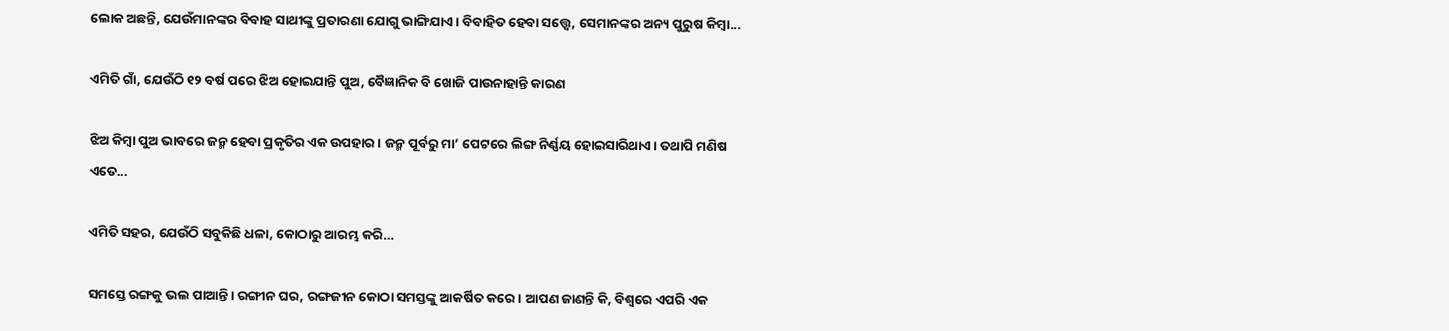ଲୋକ ଅଛନ୍ତି, ଯେଉଁମାନଙ୍କର ବିବାହ ସାଥୀଙ୍କୁ ପ୍ରତାରଣା ଯୋଗୁ ଭାଙ୍ଗିଯାଏ। ବିବାହିତ ହେବା ସତ୍ତ୍ୱେ, ସେମାନଙ୍କର ଅନ୍ୟ ପୁରୁଷ କିମ୍ବା...

ଏମିତି ଗାଁ, ଯେଉଁଠି ୧୨ ବର୍ଷ ପରେ ଝିଅ ହୋଇଯାନ୍ତି ପୁଅ, ବୈଜ୍ଞାନିକ ବି ଖୋଜି ପାଉନାହାନ୍ତି କାରଣ

ଝିଅ କିମ୍ବା ପୁଅ ଭାବରେ ଜନ୍ମ ହେବା ପ୍ରକୃତିର ଏକ ଉପହାର। ଜନ୍ମ ପୂର୍ବରୁ ମା’ ପେଟରେ ଲିଙ୍ଗ ନିର୍ଣ୍ଣୟ ହୋଇସାରିଥାଏ। ତଥାପି ମଣିଷ ଏତେ...

ଏମିତି ସହର, ଯେଉଁଠି ସବୁକିଛି ଧଳା, କୋଠାରୁ ଆରମ୍ଭ କରି…

ସମସ୍ତେ ରଙ୍ଗକୁ ଭଲ ପାଆନ୍ତି। ରଙ୍ଗୀନ ଘର, ରଙ୍ଗଜୀନ କୋଠା ସମସ୍ତଙ୍କୁ ଆକର୍ଷିତ କରେ। ଆପଣ ଜାଣନ୍ତି କି, ବିଶ୍ୱରେ ଏପରି ଏକ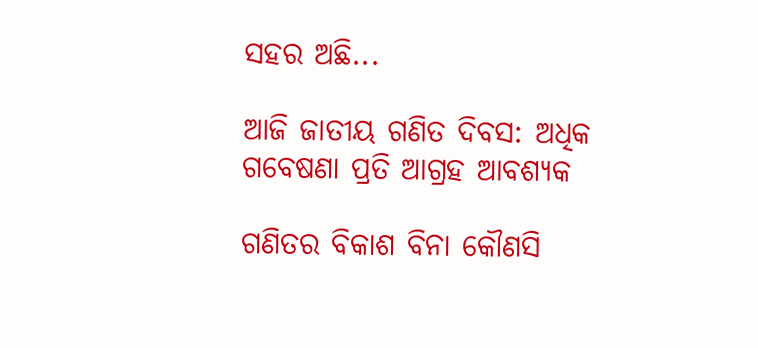ସହର ଅଛି...

ଆଜି ଜାତୀୟ ଗଣିତ ଦିବସ: ଅଧିକ ଗବେଷଣା ପ୍ରତି ଆଗ୍ରହ ଆବଶ୍ୟକ

ଗଣିତର ବିକାଶ ବିନା କୌଣସି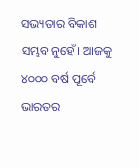ସଭ୍ୟତାର ବିକାଶ ସମ୍ଭବ ନୁହେଁ। ଆଜକୁ ୪୦୦୦ ବର୍ଷ ପୂର୍ବେ ଭାରତର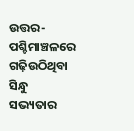ଉତ୍ତର-ପଶ୍ଚିମାଞ୍ଚଳରେ ଗଢ଼ିଉଠିଥିବା ସିନ୍ଧୁ ସଭ୍ୟତାର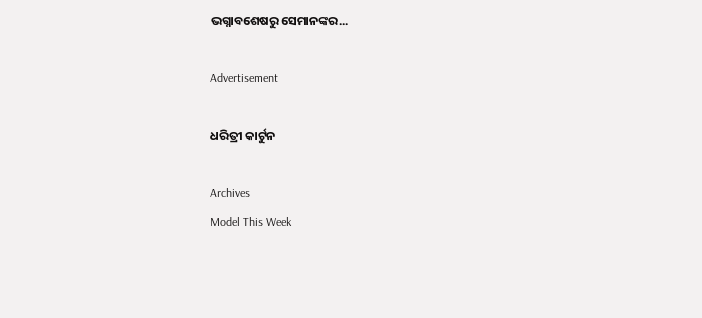ଭଗ୍ନାବଶେଷରୁ ସେମାନଙ୍କର...

Advertisement

ଧରିତ୍ରୀ କାର୍ଟୁନ

Archives
Model This Week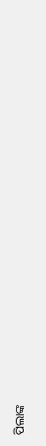ପିଲାଙ୍କ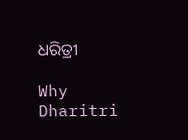ଧରିତ୍ରୀ

Why Dharitri